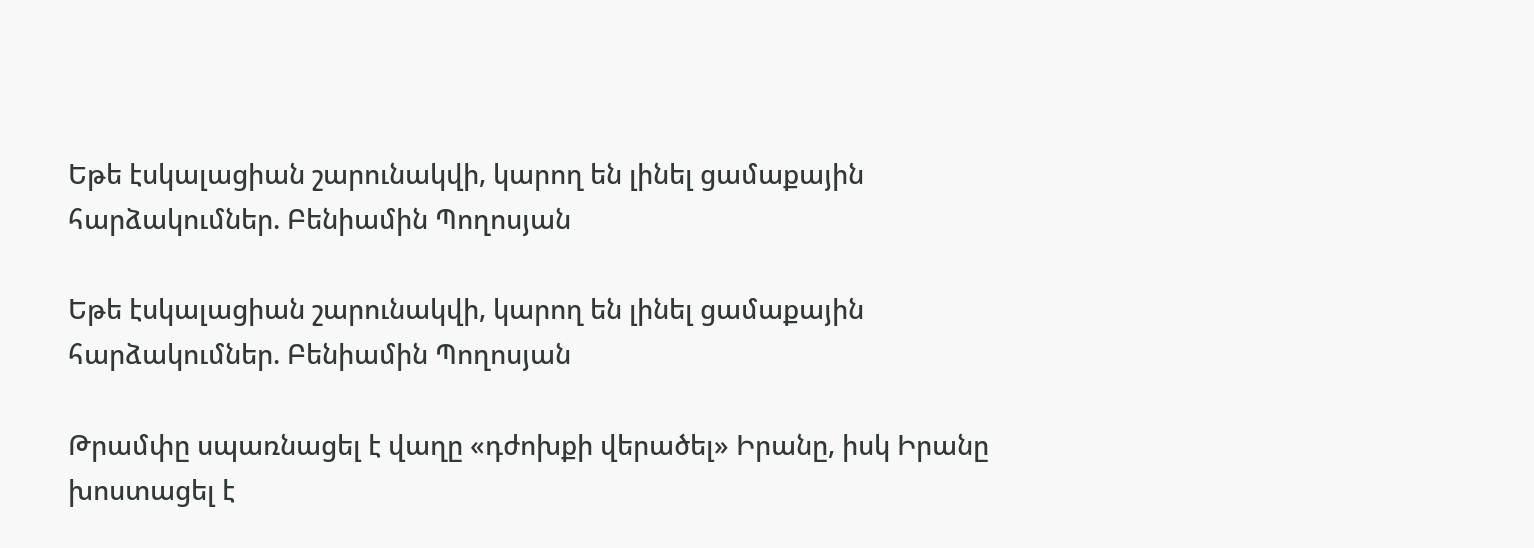Եթե էսկալացիան շարունակվի, կարող են լինել ցամաքային հարձակումներ. Բենիամին Պողոսյան

Եթե էսկալացիան շարունակվի, կարող են լինել ցամաքային հարձակումներ. Բենիամին Պողոսյան

Թրամփը սպառնացել է վաղը «դժոխքի վերածել» Իրանը, իսկ Իրանը խոստացել է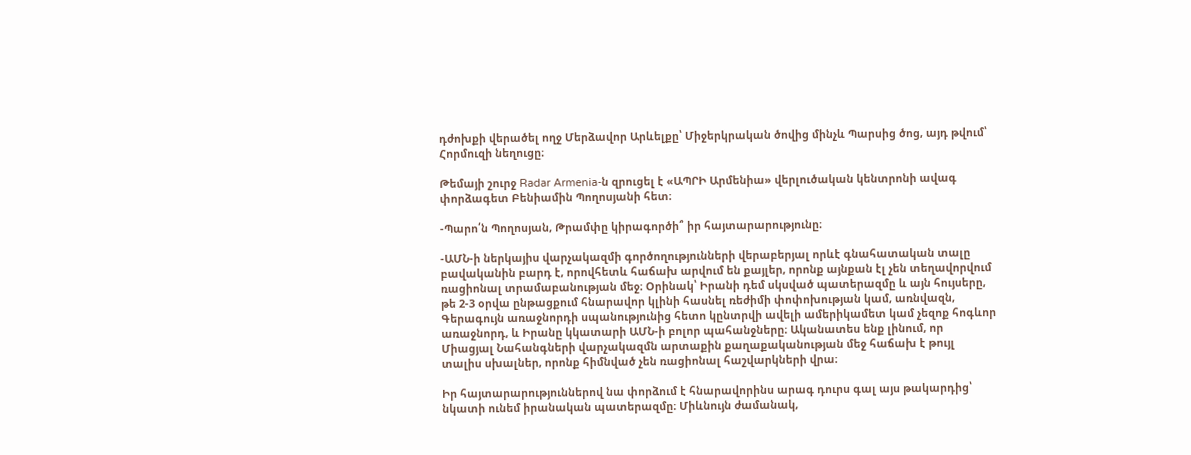դժոխքի վերածել ողջ Մերձավոր Արևելքը՝ Միջերկրական ծովից մինչև Պարսից ծոց, այդ թվում՝ Հորմուզի նեղուցը։

Թեմայի շուրջ Radar Armenia-ն զրուցել է «ԱՊՐԻ Արմենիա» վերլուծական կենտրոնի ավագ փորձագետ Բենիամին Պողոսյանի հետ։

-Պարո՛ն Պողոսյան, Թրամփը կիրագործի՞ իր հայտարարությունը։

-ԱՄՆ-ի ներկայիս վարչակազմի գործողությունների վերաբերյալ որևէ գնահատական տալը բավականին բարդ է, որովհետև հաճախ արվում են քայլեր, որոնք այնքան էլ չեն տեղավորվում ռացիոնալ տրամաբանության մեջ։ Օրինակ՝ Իրանի դեմ սկսված պատերազմը և այն հույսերը, թե 2-3 օրվա ընթացքում հնարավոր կլինի հասնել ռեժիմի փոփոխության կամ, առնվազն, Գերագույն առաջնորդի սպանությունից հետո կընտրվի ավելի ամերիկամետ կամ չեզոք հոգևոր առաջնորդ, և Իրանը կկատարի ԱՄՆ-ի բոլոր պահանջները։ Ականատես ենք լինում, որ Միացյալ Նահանգների վարչակազմն արտաքին քաղաքականության մեջ հաճախ է թույլ տալիս սխալներ, որոնք հիմնված չեն ռացիոնալ հաշվարկների վրա։

Իր հայտարարություններով նա փորձում է հնարավորինս արագ դուրս գալ այս թակարդից՝ նկատի ունեմ իրանական պատերազմը։ Միևնույն ժամանակ,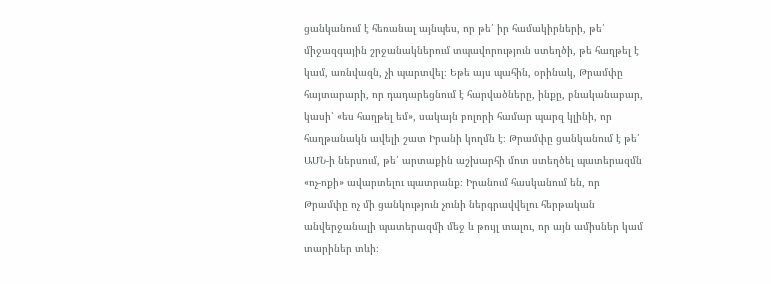ցանկանում է հեռանալ այնպես, որ թե՛ իր համակիրների, թե՛ միջազգային շրջանակներում տպավորություն ստեղծի, թե հաղթել է կամ, առնվազն, չի պարտվել։ Եթե այս պահին, օրինակ, Թրամփը հայտարարի, որ դադարեցնում է հարվածները, ինքը, բնականաբար, կասի՝ «ես հաղթել եմ», սակայն բոլորի համար պարզ կլինի, որ հաղթանակն ավելի շատ Իրանի կողմն է։ Թրամփը ցանկանում է թե՛ ԱՄՆ-ի ներսում, թե՛ արտաքին աշխարհի մոտ ստեղծել պատերազմն «ոչ-ոքի» ավարտելու պատրանք։ Իրանում հասկանում են, որ Թրամփը ոչ մի ցանկություն չունի ներգրավվելու հերթական անվերջանալի պատերազմի մեջ և թույլ տալու, որ այն ամիսներ կամ տարիներ տևի։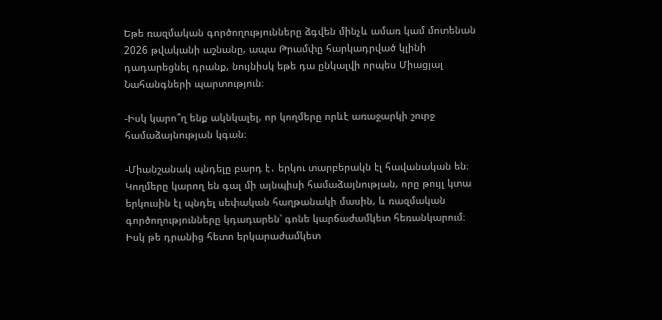Եթե ռազմական գործողությունները ձգվեն մինչև ամառ կամ մոտենան 2026 թվականի աշնանը, ապա Թրամփը հարկադրված կլինի դադարեցնել դրանք, նույնիսկ եթե դա ընկալվի որպես Միացյալ Նահանգների պարտություն։

-Իսկ կարո՞ղ ենք ակնկալել, որ կողմերը որևէ առաջարկի շուրջ համաձայնության կգան։

-Միանշանակ պնդելը բարդ է․ երկու տարբերակն էլ հավանական են։ Կողմերը կարող են գալ մի այնպիսի համաձայնության, որը թույլ կտա երկուսին էլ պնդել սեփական հաղթանակի մասին, և ռազմական գործողությունները կդադարեն՝ գոնե կարճաժամկետ հեռանկարում։ Իսկ թե դրանից հետո երկարաժամկետ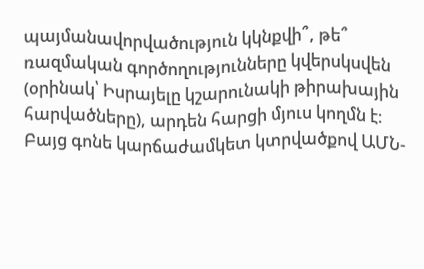պայմանավորվածություն կկնքվի՞, թե՞ ռազմական գործողությունները կվերսկսվեն (օրինակ՝ Իսրայելը կշարունակի թիրախային հարվածները), արդեն հարցի մյուս կողմն է։ Բայց գոնե կարճաժամկետ կտրվածքով ԱՄՆ-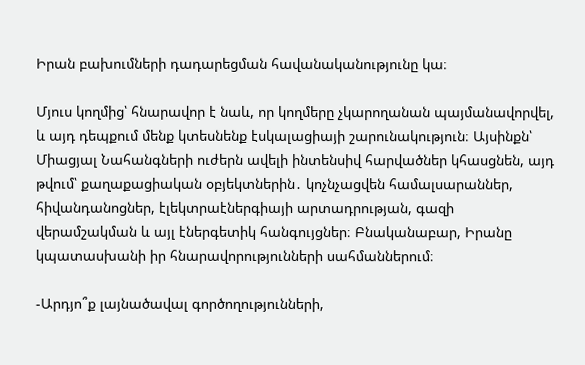Իրան բախումների դադարեցման հավանականությունը կա։

Մյուս կողմից՝ հնարավոր է նաև, որ կողմերը չկարողանան պայմանավորվել, և այդ դեպքում մենք կտեսնենք էսկալացիայի շարունակություն։ Այսինքն՝ Միացյալ Նահանգների ուժերն ավելի ինտենսիվ հարվածներ կհասցնեն, այդ թվում՝ քաղաքացիական օբյեկտներին․ կոչնչացվեն համալսարաններ, հիվանդանոցներ, էլեկտրաէներգիայի արտադրության, գազի վերամշակման և այլ էներգետիկ հանգույցներ։ Բնականաբար, Իրանը կպատասխանի իր հնարավորությունների սահմաններում։

-Արդյո՞ք լայնածավալ գործողությունների,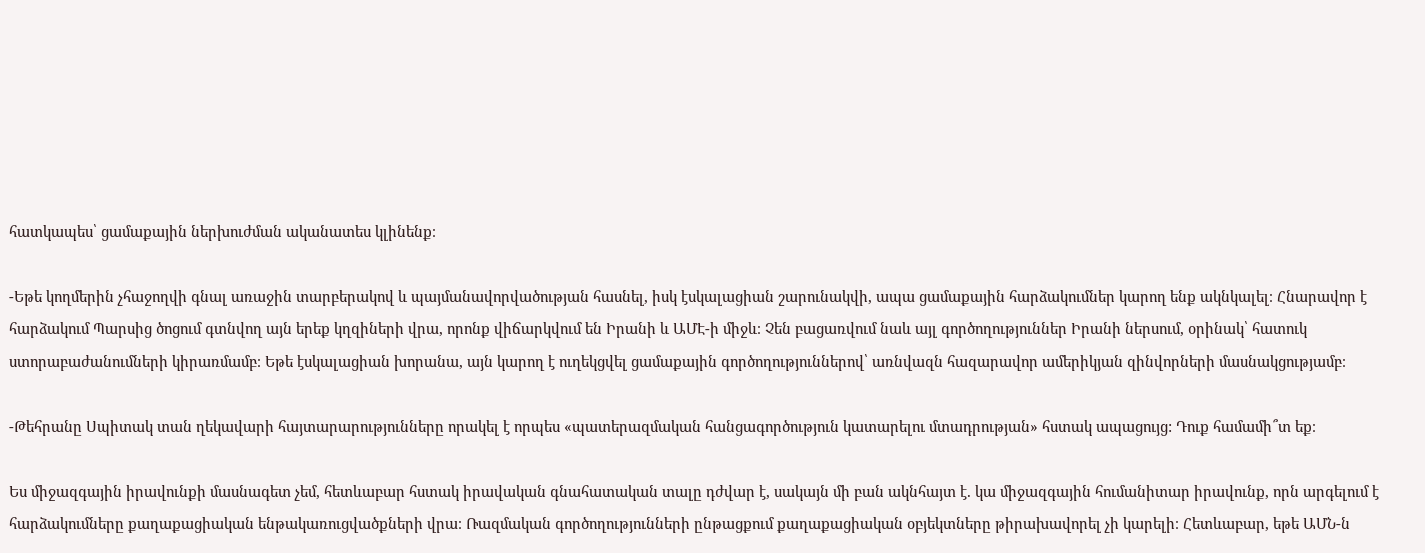հատկապես՝ ցամաքային ներխուժման ականատես կլինենք։

-Եթե կողմերին չհաջողվի գնալ առաջին տարբերակով և պայմանավորվածության հասնել, իսկ էսկալացիան շարունակվի, ապա ցամաքային հարձակումներ կարող ենք ակնկալել։ Հնարավոր է հարձակում Պարսից ծոցում գտնվող այն երեք կղզիների վրա, որոնք վիճարկվում են Իրանի և ԱՄԷ-ի միջև։ Չեն բացառվում նաև այլ գործողություններ Իրանի ներսում, օրինակ՝ հատուկ ստորաբաժանումների կիրառմամբ։ Եթե էսկալացիան խորանա, այն կարող է ուղեկցվել ցամաքային գործողություններով՝ առնվազն հազարավոր ամերիկյան զինվորների մասնակցությամբ։

-Թեհրանը Սպիտակ տան ղեկավարի հայտարարությունները որակել է որպես «պատերազմական հանցագործություն կատարելու մտադրության» հստակ ապացույց: Դուք համամի՞տ եք։

Ես միջազգային իրավունքի մասնագետ չեմ, հետևաբար հստակ իրավական գնահատական տալը դժվար է, սակայն մի բան ակնհայտ է. կա միջազգային հումանիտար իրավունք, որն արգելում է հարձակումները քաղաքացիական ենթակառուցվածքների վրա։ Ռազմական գործողությունների ընթացքում քաղաքացիական օբյեկտները թիրախավորել չի կարելի։ Հետևաբար, եթե ԱՄՆ-ն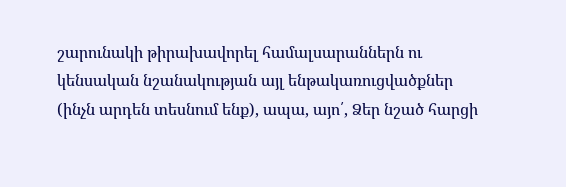շարունակի թիրախավորել համալսարաններն ու կենսական նշանակության այլ ենթակառուցվածքներ (ինչն արդեն տեսնում ենք), ապա, այո՛, Ձեր նշած հարցի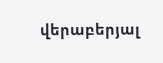վերաբերյալ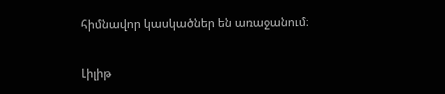հիմնավոր կասկածներ են առաջանում։

Լիլիթ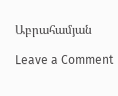Աբրահամյան

Leave a Comment